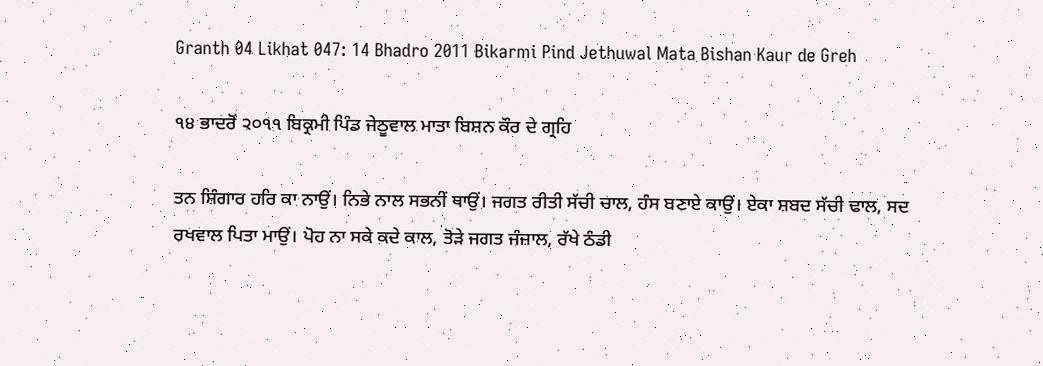Granth 04 Likhat 047: 14 Bhadro 2011 Bikarmi Pind Jethuwal Mata Bishan Kaur de Greh

੧੪ ਭਾਦਰੋਂ ੨੦੧੧ ਬਿਕ੍ਰਮੀ ਪਿੰਡ ਜੇਠੂਵਾਲ ਮਾਤਾ ਬਿਸ਼ਨ ਕੌਰ ਦੇ ਗ੍ਰਹਿ

ਤਨ ਸ਼ਿੰਗਾਰ ਹਰਿ ਕਾ ਨਾਉਂ। ਨਿਭੇ ਨਾਲ ਸਭਨੀਂ ਥਾਉਂ। ਜਗਤ ਰੀਤੀ ਸੱਚੀ ਚਾਲ, ਹੰਸ ਬਣਾਏ ਕਾਉਂ। ਏਕਾ ਸ਼ਬਦ ਸੱਚੀ ਢਾਲ, ਸਦ ਰਖਵਾਲ ਪਿਤਾ ਮਾਉਂ। ਪੋਹ ਨਾ ਸਕੇ ਕਦੇ ਕਾਲ, ਤੋੜੇ ਜਗਤ ਜੰਜ਼ਾਲ, ਰੱਖੇ ਠੰਡੀ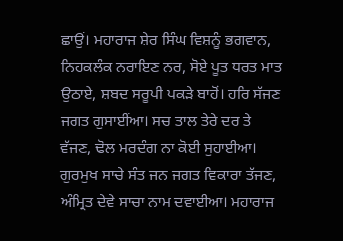ਛਾਉਂ। ਮਹਾਰਾਜ ਸ਼ੇਰ ਸਿੰਘ ਵਿਸ਼ਨੂੰ ਭਗਵਾਨ, ਨਿਹਕਲੰਕ ਨਰਾਇਣ ਨਰ, ਸੋਏ ਪੂਤ ਧਰਤ ਮਾਤ ਉਠਾਏ, ਸ਼ਬਦ ਸਰੂਪੀ ਪਕੜੇ ਬਾਹੋਂ। ਹਰਿ ਸੱਜਣ ਜਗਤ ਗੁਸਾਈਂਆ। ਸਚ ਤਾਲ ਤੇਰੇ ਦਰ ਤੇ ਵੱਜਣ, ਢੋਲ ਮਰਦੰਗ ਨਾ ਕੋਈ ਸੁਹਾਈਆ। ਗੁਰਮੁਖ ਸਾਚੇ ਸੰਤ ਜਨ ਜਗਤ ਵਿਕਾਰਾ ਤੱਜਣ, ਅੰਮ੍ਰਿਤ ਦੇਵੇ ਸਾਚਾ ਨਾਮ ਦਵਾਈਆ। ਮਹਾਰਾਜ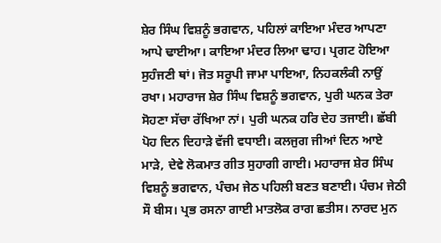ਸ਼ੇਰ ਸਿੰਘ ਵਿਸ਼ਨੂੰ ਭਗਵਾਨ, ਪਹਿਲਾਂ ਕਾਇਆ ਮੰਦਰ ਆਪਣਾ ਆਪੇ ਢਾਈਆ। ਕਾਇਆ ਮੰਦਰ ਲਿਆ ਢਾਹ। ਪ੍ਰਗਟ ਹੋਇਆ ਸੁਹੰਜਣੀ ਥਾਂ। ਜੋਤ ਸਰੂਪੀ ਜਾਮਾ ਪਾਇਆ, ਨਿਹਕਲੰਕੀ ਨਾਉਂ ਰਖਾ। ਮਹਾਰਾਜ ਸ਼ੇਰ ਸਿੰਘ ਵਿਸ਼ਨੂੰ ਭਗਵਾਨ, ਪੁਰੀ ਘਨਕ ਤੇਰਾ ਸੋਹਣਾ ਸੱਚਾ ਰੱਖਿਆ ਨਾਂ। ਪੁਰੀ ਘਨਕ ਹਰਿ ਦੇਹ ਤਜਾਈ। ਛੱਬੀ ਪੋਹ ਦਿਨ ਦਿਹਾੜੇ ਵੱਜੀ ਵਧਾਈ। ਕਲਜੁਗ ਜੀਆਂ ਦਿਨ ਆਏ ਮਾੜੇ, ਦੇਵੇ ਲੋਕਮਾਤ ਗੀਤ ਸੁਹਾਗੀ ਗਾਈ। ਮਹਾਰਾਜ ਸ਼ੇਰ ਸਿੰਘ ਵਿਸ਼ਨੂੰ ਭਗਵਾਨ, ਪੰਚਮ ਜੇਠ ਪਹਿਲੀ ਬਣਤ ਬਣਾਈ। ਪੰਚਮ ਜੇਠੀ ਸੌ ਬੀਸ। ਪ੍ਰਭ ਰਸਨਾ ਗਾਈ ਮਾਤਲੋਕ ਰਾਗ ਛਤੀਸ। ਨਾਰਦ ਮੁਨ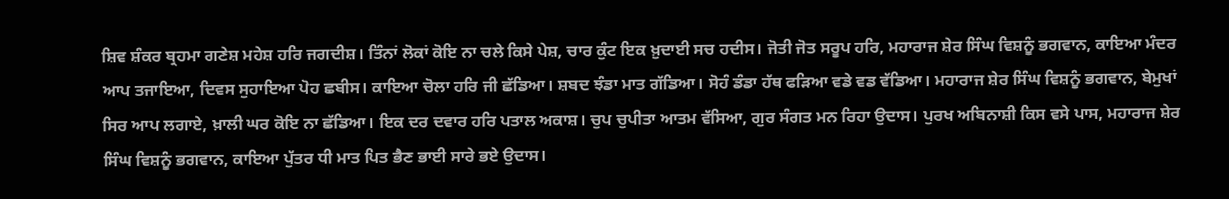ਸ਼ਿਵ ਸ਼ੰਕਰ ਬ੍ਰਹਮਾ ਗਣੇਸ਼ ਮਹੇਸ਼ ਹਰਿ ਜਗਦੀਸ਼। ਤਿੰਨਾਂ ਲੋਕਾਂ ਕੋਇ ਨਾ ਚਲੇ ਕਿਸੇ ਪੇਸ਼, ਚਾਰ ਕੁੰਟ ਇਕ ਖ਼ੁਦਾਈ ਸਚ ਹਦੀਸ। ਜੋਤੀ ਜੋਤ ਸਰੂਪ ਹਰਿ, ਮਹਾਰਾਜ ਸ਼ੇਰ ਸਿੰਘ ਵਿਸ਼ਨੂੰ ਭਗਵਾਨ, ਕਾਇਆ ਮੰਦਰ ਆਪ ਤਜਾਇਆ, ਦਿਵਸ ਸੁਹਾਇਆ ਪੋਹ ਛਬੀਸ। ਕਾਇਆ ਚੋਲਾ ਹਰਿ ਜੀ ਛੱਡਿਆ। ਸ਼ਬਦ ਝੰਡਾ ਮਾਤ ਗੱਡਿਆ। ਸੋਹੰ ਡੰਡਾ ਹੱਥ ਫੜਿਆ ਵਡੇ ਵਡ ਵੱਡਿਆ। ਮਹਾਰਾਜ ਸ਼ੇਰ ਸਿੰਘ ਵਿਸ਼ਨੂੰ ਭਗਵਾਨ, ਬੇਮੁਖਾਂ ਸਿਰ ਆਪ ਲਗਾਏ, ਖ਼ਾਲੀ ਘਰ ਕੋਇ ਨਾ ਛੱਡਿਆ। ਇਕ ਦਰ ਦਵਾਰ ਹਰਿ ਪਤਾਲ ਅਕਾਸ਼। ਚੁਪ ਚੁਪੀਤਾ ਆਤਮ ਵੱਸਿਆ, ਗੁਰ ਸੰਗਤ ਮਨ ਰਿਹਾ ਉਦਾਸ। ਪੁਰਖ ਅਬਿਨਾਸ਼ੀ ਕਿਸ ਵਸੇ ਪਾਸ, ਮਹਾਰਾਜ ਸ਼ੇਰ ਸਿੰਘ ਵਿਸ਼ਨੂੰ ਭਗਵਾਨ, ਕਾਇਆ ਪੁੱਤਰ ਧੀ ਮਾਤ ਪਿਤ ਭੈਣ ਭਾਈ ਸਾਰੇ ਭਏ ਉਦਾਸ।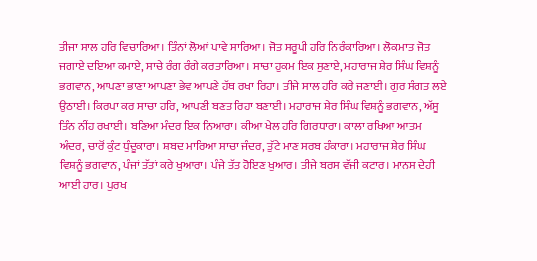ਤੀਜਾ ਸਾਲ ਹਰਿ ਵਿਚਾਰਿਆ। ਤਿੰਨਾਂ ਲੋਆਂ ਪਾਵੇ ਸਾਰਿਆ। ਜੋਤ ਸਰੂਪੀ ਹਰਿ ਨਿਰੰਕਾਰਿਆ। ਲੋਕਮਾਤ ਜੋਤ ਜਗਾਏ ਦਇਆ ਕਮਾਏ, ਸਾਚੇ ਰੰਗ ਰੰਗੇ ਕਰਤਾਰਿਆ। ਸਾਚਾ ਹੁਕਮ ਇਕ ਸੁਣਾਏ, ਮਹਾਰਾਜ ਸ਼ੇਰ ਸਿੰਘ ਵਿਸ਼ਨੂੰ ਭਗਵਾਨ, ਆਪਣਾ ਭਾਣਾ ਆਪਣਾ ਭੇਵ ਆਪਣੇ ਹੱਥ ਰਖਾ ਰਿਹਾ। ਤੀਜੇ ਸਾਲ ਹਰਿ ਕਰੇ ਜਣਾਈ। ਗੁਰ ਸੰਗਤ ਲਏ ਉਠਾਈ। ਕਿਰਪਾ ਕਰ ਸਾਚਾ ਹਰਿ, ਆਪਣੀ ਬਣਤ ਰਿਹਾ ਬਣਾਈ। ਮਹਾਰਾਜ ਸ਼ੇਰ ਸਿੰਘ ਵਿਸ਼ਨੂੰ ਭਗਵਾਨ, ਅੱਸੂ ਤਿੰਨ ਨੀਂਹ ਰਖਾਈ। ਬਣਿਆ ਮੰਦਰ ਇਕ ਨਿਆਰਾ। ਕੀਆ ਖੇਲ ਹਰਿ ਗਿਰਧਾਰਾ। ਕਾਲਾ ਰਖਿਆ ਆਤਮ ਅੰਦਰ, ਚਾਰੋਂ ਕੁੰਟ ਧੁੰਦੂਕਾਰਾ। ਸ਼ਬਦ ਮਾਰਿਆ ਸਾਚਾ ਜੰਦਰ, ਤੁੱਟੇ ਮਾਣ ਸਰਬ ਹੰਕਾਰਾ। ਮਹਾਰਾਜ ਸ਼ੇਰ ਸਿੰਘ ਵਿਸ਼ਨੂੰ ਭਗਵਾਨ, ਪੰਜਾਂ ਤੱਤਾਂ ਕਰੇ ਖੁਆਰਾ। ਪੰਜੇ ਤੱਤ ਹੋਇਣ ਖੁਆਰ। ਤੀਜੇ ਬਰਸ ਵੱਜੀ ਕਟਾਰ। ਮਾਨਸ ਦੇਹੀ ਆਈ ਹਾਰ। ਪੁਰਖ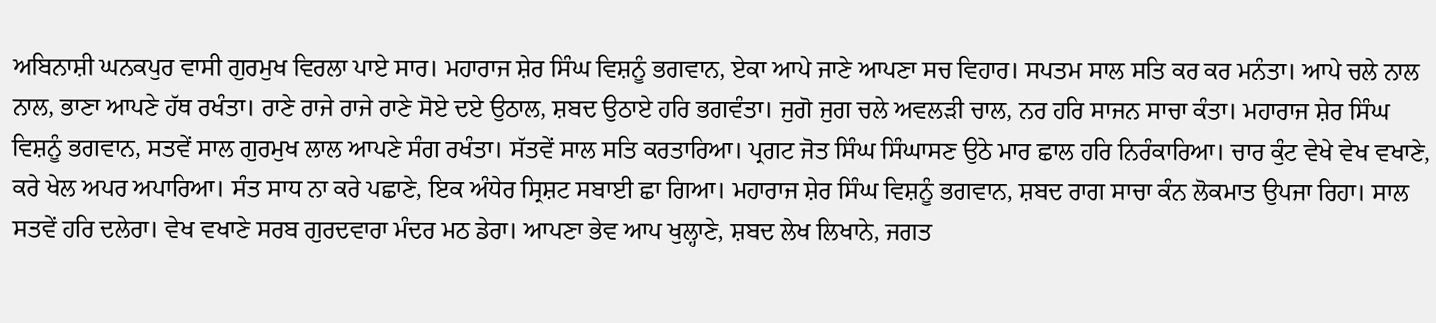ਅਬਿਨਾਸ਼ੀ ਘਨਕਪੁਰ ਵਾਸੀ ਗੁਰਮੁਖ ਵਿਰਲਾ ਪਾਏ ਸਾਰ। ਮਹਾਰਾਜ ਸ਼ੇਰ ਸਿੰਘ ਵਿਸ਼ਨੂੰ ਭਗਵਾਨ, ਏਕਾ ਆਪੇ ਜਾਣੇ ਆਪਣਾ ਸਚ ਵਿਹਾਰ। ਸਪਤਮ ਸਾਲ ਸਤਿ ਕਰ ਕਰ ਮਨੰਤਾ। ਆਪੇ ਚਲੇ ਨਾਲ ਨਾਲ, ਭਾਣਾ ਆਪਣੇ ਹੱਥ ਰਖੰਤਾ। ਰਾਣੇ ਰਾਜੇ ਰਾਜੇ ਰਾਣੇ ਸੋਏ ਦਏ ਉਠਾਲ, ਸ਼ਬਦ ਉਠਾਏ ਹਰਿ ਭਗਵੰਤਾ। ਜੁਗੋ ਜੁਗ ਚਲੇ ਅਵਲੜੀ ਚਾਲ, ਨਰ ਹਰਿ ਸਾਜਨ ਸਾਚਾ ਕੰਤਾ। ਮਹਾਰਾਜ ਸ਼ੇਰ ਸਿੰਘ ਵਿਸ਼ਨੂੰ ਭਗਵਾਨ, ਸਤਵੇਂ ਸਾਲ ਗੁਰਮੁਖ ਲਾਲ ਆਪਣੇ ਸੰਗ ਰਖੰਤਾ। ਸੱਤਵੇਂ ਸਾਲ ਸਤਿ ਕਰਤਾਰਿਆ। ਪ੍ਰਗਟ ਜੋਤ ਸਿੰਘ ਸਿੰਘਾਸਣ ਉਠੇ ਮਾਰ ਛਾਲ ਹਰਿ ਨਿਰੰਕਾਰਿਆ। ਚਾਰ ਕੁੰਟ ਵੇਖੇ ਵੇਖ ਵਖਾਣੇ, ਕਰੇ ਖੇਲ ਅਪਰ ਅਪਾਰਿਆ। ਸੰਤ ਸਾਧ ਨਾ ਕਰੇ ਪਛਾਣੇ, ਇਕ ਅੰਧੇਰ ਸ੍ਰਿਸ਼ਟ ਸਬਾਈ ਛਾ ਗਿਆ। ਮਹਾਰਾਜ ਸ਼ੇਰ ਸਿੰਘ ਵਿਸ਼ਨੂੰ ਭਗਵਾਨ, ਸ਼ਬਦ ਰਾਗ ਸਾਚਾ ਕੰਨ ਲੋਕਮਾਤ ਉਪਜਾ ਰਿਹਾ। ਸਾਲ ਸਤਵੇਂ ਹਰਿ ਦਲੇਰਾ। ਵੇਖ ਵਖਾਣੇ ਸਰਬ ਗੁਰਦਵਾਰਾ ਮੰਦਰ ਮਠ ਡੇਰਾ। ਆਪਣਾ ਭੇਵ ਆਪ ਖੁਲ੍ਹਾਣੇ, ਸ਼ਬਦ ਲੇਖ ਲਿਖਾਨੇ, ਜਗਤ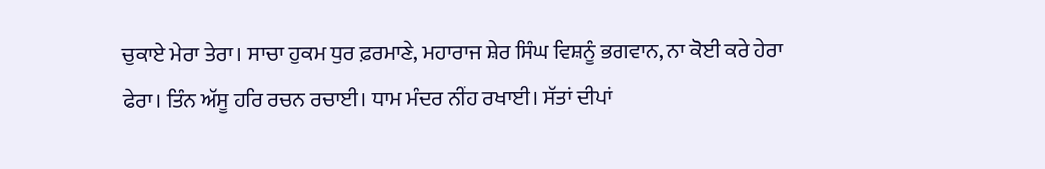ਚੁਕਾਏ ਮੇਰਾ ਤੇਰਾ। ਸਾਚਾ ਹੁਕਮ ਧੁਰ ਫ਼ਰਮਾਣੇ, ਮਹਾਰਾਜ ਸ਼ੇਰ ਸਿੰਘ ਵਿਸ਼ਨੂੰ ਭਗਵਾਨ, ਨਾ ਕੋਈ ਕਰੇ ਹੇਰਾ ਫੇਰਾ। ਤਿੰਨ ਅੱਸੂ ਹਰਿ ਰਚਨ ਰਚਾਈ। ਧਾਮ ਮੰਦਰ ਨੀਂਹ ਰਖਾਈ। ਸੱਤਾਂ ਦੀਪਾਂ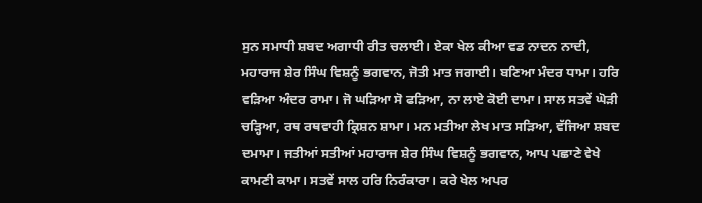ਸੁਨ ਸਮਾਧੀ ਸ਼ਬਦ ਅਗਾਧੀ ਰੀਤ ਚਲਾਈ। ਏਕਾ ਖੇਲ ਕੀਆ ਵਡ ਨਾਦਨ ਨਾਦੀ, ਮਹਾਰਾਜ ਸ਼ੇਰ ਸਿੰਘ ਵਿਸ਼ਨੂੰ ਭਗਵਾਨ, ਜੋਤੀ ਮਾਤ ਜਗਾਈ। ਬਣਿਆ ਮੰਦਰ ਧਾਮਾ। ਹਰਿ ਵੜਿਆ ਅੰਦਰ ਰਾਮਾ। ਜੋ ਘੜਿਆ ਸੋ ਫੜਿਆ, ਨਾ ਲਾਏ ਕੋਈ ਦਾਮਾ। ਸਾਲ ਸਤਵੇਂ ਘੋੜੀ ਚੜ੍ਹਿਆ, ਰਥ ਰਥਵਾਹੀ ਕ੍ਰਿਸ਼ਨ ਸ਼ਾਮਾ। ਮਨ ਮਤੀਆ ਲੇਖ ਮਾਤ ਸੜਿਆ, ਵੱਜਿਆ ਸ਼ਬਦ ਦਮਾਮਾ। ਜਤੀਆਂ ਸਤੀਆਂ ਮਹਾਰਾਜ ਸ਼ੇਰ ਸਿੰਘ ਵਿਸ਼ਨੂੰ ਭਗਵਾਨ, ਆਪ ਪਛਾਣੇ ਵੇਖੇ ਕਾਮਣੀ ਕਾਮਾ। ਸਤਵੇਂ ਸਾਲ ਹਰਿ ਨਿਰੰਕਾਰਾ। ਕਰੇ ਖੇਲ ਅਪਰ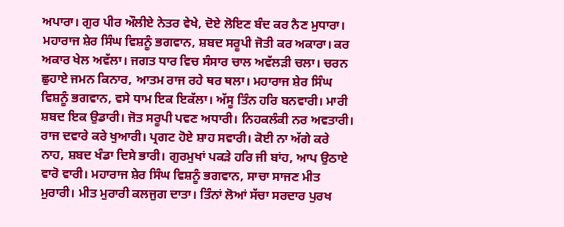ਅਪਾਰਾ। ਗੁਰ ਪੀਰ ਔਲੀਏ ਨੇਤਰ ਵੇਖੇ, ਦੋਏ ਲੋਇਣ ਬੰਦ ਕਰ ਨੈਣ ਮੁਧਾਰਾ। ਮਹਾਰਾਜ ਸ਼ੇਰ ਸਿੰਘ ਵਿਸ਼ਨੂੰ ਭਗਵਾਨ, ਸ਼ਬਦ ਸਰੂਪੀ ਜੋਤੀ ਕਰ ਅਕਾਰਾ। ਕਰ ਅਕਾਰ ਖੇਲ ਅਵੱਲਾ। ਜਗਤ ਧਾਰ ਵਿਚ ਸੰਸਾਰ ਚਾਲ ਅਵੱਲੜੀ ਚਲਾ। ਚਰਨ ਛੁਹਾਏ ਜਮਨ ਕਿਨਾਰ, ਆਤਮ ਰਾਜ ਰਹੇ ਥਰ ਥਲਾ। ਮਹਾਰਾਜ ਸ਼ੇਰ ਸਿੰਘ ਵਿਸ਼ਨੂੰ ਭਗਵਾਨ, ਵਸੇ ਧਾਮ ਇਕ ਇਕੱਲਾ। ਅੱਸੂ ਤਿੰਨ ਹਰਿ ਬਨਵਾਰੀ। ਮਾਰੀ ਸ਼ਬਦ ਇਕ ਉਡਾਰੀ। ਜੋਤ ਸਰੂਪੀ ਪਵਣ ਅਧਾਰੀ। ਨਿਹਕਲੰਕੀ ਨਰ ਅਵਤਾਰੀ। ਰਾਜ ਦਵਾਰੇ ਕਰੇ ਖੁਆਰੀ। ਪ੍ਰਗਟ ਹੋਏ ਸ਼ਾਹ ਸਵਾਰੀ। ਕੋਈ ਨਾ ਅੱਗੇ ਕਰੇ ਨਾਹ, ਸ਼ਬਦ ਖੰਡਾ ਦਿਸੇ ਭਾਰੀ। ਗੁਰਮੁਖਾਂ ਪਕੜੇ ਹਰਿ ਜੀ ਬਾਂਹ, ਆਪ ਉਠਾਏ ਵਾਰੋ ਵਾਰੀ। ਮਹਾਰਾਜ ਸ਼ੇਰ ਸਿੰਘ ਵਿਸ਼ਨੂੰ ਭਗਵਾਨ, ਸਾਚਾ ਸਾਜਣ ਮੀਤ ਮੁਰਾਰੀ। ਮੀਤ ਮੁਰਾਰੀ ਕਲਜੁਗ ਦਾਤਾ। ਤਿੰਨਾਂ ਲੋਆਂ ਸੱਚਾ ਸਰਦਾਰ ਪੁਰਖ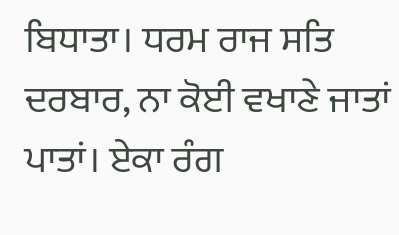ਬਿਧਾਤਾ। ਧਰਮ ਰਾਜ ਸਤਿ ਦਰਬਾਰ, ਨਾ ਕੋਈ ਵਖਾਣੇ ਜਾਤਾਂ ਪਾਤਾਂ। ਏਕਾ ਰੰਗ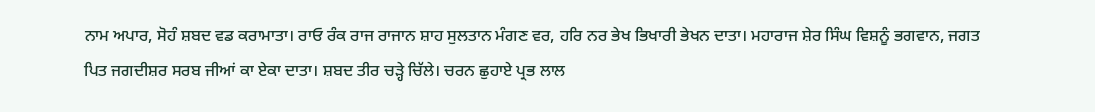ਨਾਮ ਅਪਾਰ, ਸੋਹੰ ਸ਼ਬਦ ਵਡ ਕਰਾਮਾਤਾ। ਰਾਓ ਰੰਕ ਰਾਜ ਰਾਜਾਨ ਸ਼ਾਹ ਸੁਲਤਾਨ ਮੰਗਣ ਵਰ, ਹਰਿ ਨਰ ਭੇਖ ਭਿਖਾਰੀ ਭੇਖਨ ਦਾਤਾ। ਮਹਾਰਾਜ ਸ਼ੇਰ ਸਿੰਘ ਵਿਸ਼ਨੂੰ ਭਗਵਾਨ, ਜਗਤ ਪਿਤ ਜਗਦੀਸ਼ਰ ਸਰਬ ਜੀਆਂ ਕਾ ਏਕਾ ਦਾਤਾ। ਸ਼ਬਦ ਤੀਰ ਚੜ੍ਹੇ ਚਿੱਲੇ। ਚਰਨ ਛੁਹਾਏ ਪ੍ਰਭ ਲਾਲ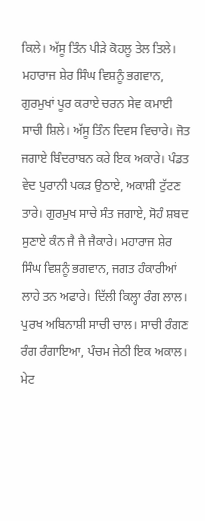ਕਿਲੇ। ਅੱਸੂ ਤਿੰਨ ਪੀੜੇ ਕੋਹਲੂ ਤੇਲ ਤਿਲੇ। ਮਹਾਰਾਜ ਸ਼ੇਰ ਸਿੰਘ ਵਿਸ਼ਨੂੰ ਭਗਵਾਨ, ਗੁਰਮੁਖਾਂ ਪੂਰ ਕਰਾਏ ਚਰਨ ਸੇਵ ਕਮਾਈ ਸਾਚੀ ਸ਼ਿਲੇ। ਅੱਸੂ ਤਿੰਨ ਦਿਵਸ ਵਿਚਾਰੇ। ਜੋਤ ਜਗਾਏ ਬਿੰਦਰਾਬਨ ਕਰੇ ਇਕ ਅਕਾਰੇ। ਪੰਡਤ ਵੇਦ ਪੁਰਾਨੀ ਪਕੜ ਉਠਾਏ, ਅਕਾਸ਼ੀ ਟੁੱਟਣ ਤਾਰੇ। ਗੁਰਮੁਖ ਸਾਚੇ ਸੰਤ ਜਗਾਏ, ਸੋਹੰ ਸ਼ਬਦ ਸੁਣਾਏ ਕੰਨ ਜੈ ਜੈ ਜੈਕਾਰੇ। ਮਹਾਰਾਜ ਸ਼ੇਰ ਸਿੰਘ ਵਿਸ਼ਨੂੰ ਭਗਵਾਨ, ਜਗਤ ਹੰਕਾਰੀਆਂ ਲਾਹੇ ਤਨ ਅਫਾਰੇ। ਦਿੱਲੀ ਕਿਲ੍ਹਾ ਰੰਗ ਲਾਲ। ਪੁਰਖ ਅਬਿਨਾਸ਼ੀ ਸਾਚੀ ਚਾਲ। ਸਾਚੀ ਰੰਗਣ ਰੰਗ ਰੰਗਾਇਆ, ਪੰਚਮ ਜੇਠੀ ਇਕ ਅਕਾਲ। ਮੇਟ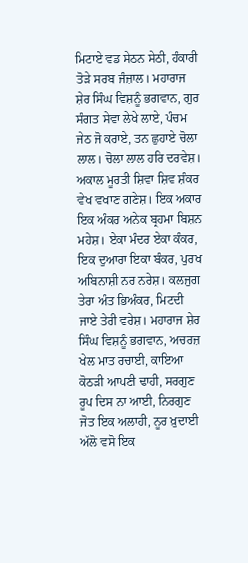ਮਿਟਾਏ ਵਡ ਸੇਠਨ ਸੇਠੀ, ਹੰਕਾਰੀ ਤੋੜੇ ਸਰਬ ਜੰਜ਼ਾਲ। ਮਹਾਰਾਜ ਸ਼ੇਰ ਸਿੰਘ ਵਿਸ਼ਨੂੰ ਭਗਵਾਨ, ਗੁਰ ਸੰਗਤ ਸੇਵਾ ਲੇਖੇ ਲਾਏ, ਪੰਚਮ ਜੇਠ ਜੋ ਕਰਾਏ, ਤਨ ਛੁਹਾਏ ਚੋਲਾ ਲਾਲ। ਚੋਲਾ ਲਾਲ ਹਰਿ ਦਰਵੇਸ਼। ਅਕਾਲ ਮੂਰਤੀ ਸ਼ਿਵਾ ਸ਼ਿਵ ਸ਼ੰਕਰ ਵੇਖ ਵਖਾਣ ਗਣੇਸ਼। ਇਕ ਅਕਾਰ ਇਕ ਅੰਕਰ ਅਨੇਕ ਬ੍ਰਹਮਾ ਬਿਸ਼ਨ ਮਹੇਸ਼। ਏਕਾ ਮੰਦਰ ਏਕਾ ਕੰਕਰ, ਇਕ ਦੁਆਰਾ ਇਕਾ ਬੰਕਰ, ਪੁਰਖ ਅਬਿਨਾਸ਼ੀ ਨਰ ਨਰੇਸ਼। ਕਲਜੁਗ ਤੇਰਾ ਅੰਤ ਭਿਅੰਕਰ, ਮਿਟਦੀ ਜਾਏ ਤੇਰੀ ਵਰੇਸ਼। ਮਹਾਰਾਜ ਸ਼ੇਰ ਸਿੰਘ ਵਿਸ਼ਨੂੰ ਭਗਵਾਨ, ਅਚਰਜ਼ ਖੇਲ ਮਾਤ ਰਚਾਈ, ਕਾਇਆ ਕੋਠੜੀ ਆਪਣੀ ਢਾਹੀ, ਸਰਗੁਣ ਰੂਪ ਦਿਸ ਨਾ ਆਈ, ਨਿਰਗੁਣ ਜੋਤ ਇਕ ਅਲਾਹੀ, ਨੂਰ ਖ਼ੁਦਾਈ ਅੱਲੋ ਵਸੋ ਇਕ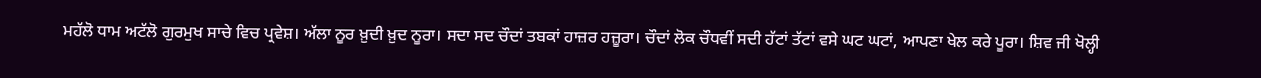ਮਹੱਲੋ ਧਾਮ ਅਟੱਲੋ ਗੁਰਮੁਖ ਸਾਚੇ ਵਿਚ ਪ੍ਰਵੇਸ਼। ਅੱਲਾ ਨੂਰ ਖ਼ੁਦੀ ਖ਼ੁਦ ਨੂਰਾ। ਸਦਾ ਸਦ ਚੌਦਾਂ ਤਬਕਾਂ ਹਾਜ਼ਰ ਹਜ਼ੂਰਾ। ਚੌਦਾਂ ਲੋਕ ਚੌਧਵੀਂ ਸਦੀ ਹੱਟਾਂ ਤੱਟਾਂ ਵਸੇ ਘਟ ਘਟਾਂ, ਆਪਣਾ ਖੇਲ ਕਰੇ ਪੂਰਾ। ਸ਼ਿਵ ਜੀ ਖੋਲ੍ਹੀ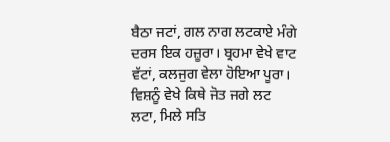ਬੈਠਾ ਜਟਾਂ, ਗਲ ਨਾਗ ਲਟਕਾਏ ਮੰਗੇ ਦਰਸ ਇਕ ਹਜ਼ੂਰਾ। ਬ੍ਰਹਮਾ ਵੇਖੇ ਵਾਟ ਵੱਟਾਂ, ਕਲਜੁਗ ਵੇਲਾ ਹੋਇਆ ਪੂਰਾ। ਵਿਸ਼ਨੂੰ ਵੇਖੇ ਕਿਥੇ ਜੋਤ ਜਗੇ ਲਟ ਲਟਾ, ਮਿਲੇ ਸਤਿ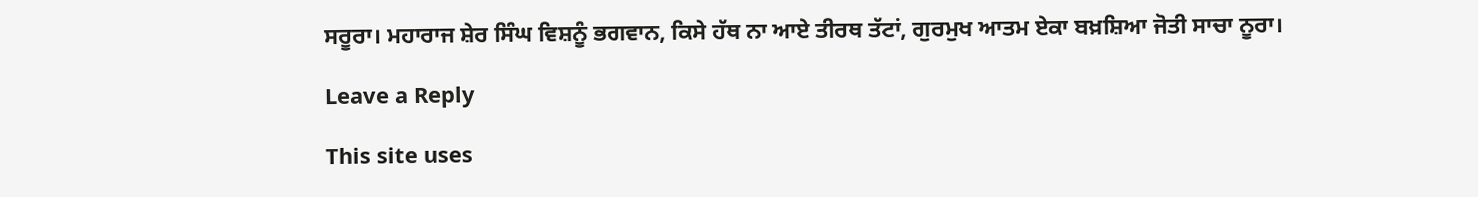ਸਰੂਰਾ। ਮਹਾਰਾਜ ਸ਼ੇਰ ਸਿੰਘ ਵਿਸ਼ਨੂੰ ਭਗਵਾਨ, ਕਿਸੇ ਹੱਥ ਨਾ ਆਏ ਤੀਰਥ ਤੱਟਾਂ, ਗੁਰਮੁਖ ਆਤਮ ਏਕਾ ਬਖ਼ਸ਼ਿਆ ਜੋਤੀ ਸਾਚਾ ਨੂਰਾ।

Leave a Reply

This site uses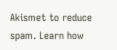Akismet to reduce spam. Learn how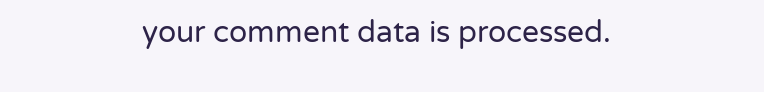your comment data is processed.